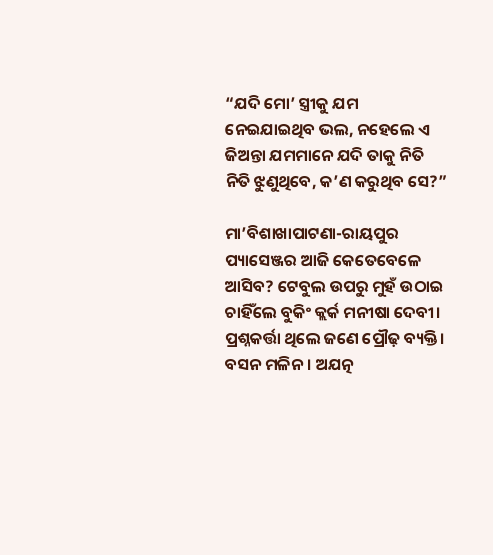“ଯଦି ମୋ’ ସ୍ତ୍ରୀକୁ ଯମ ନେଇଯାଇଥିବ ଭଲ, ନହେଲେ ଏ ଜିଅନ୍ତା ଯମମାନେ ଯଦି ତାକୁ ନିତି ନିତି ଝୁଣୁଥିବେ, କ’ଣ କରୁଥିବ ସେ?”

ମା’ବିଶାଖାପାଟଣା-ରାୟପୁର ପ୍ୟାସେଞ୍ଜର ଆଜି କେତେବେଳେ ଆସିବ? ଟେବୁଲ ଉପରୁ ମୁହଁ ଉଠାଇ ଚାହିଁଲେ ବୁକିଂ କ୍ଲର୍କ ମନୀଷା ଦେବୀ। ପ୍ରଶ୍ନକର୍ତ୍ତା ଥିଲେ ଜଣେ ପ୍ରୌଢ଼ ବ୍ୟକ୍ତି। ବସନ ମଳିନ। ଅଯତ୍ନ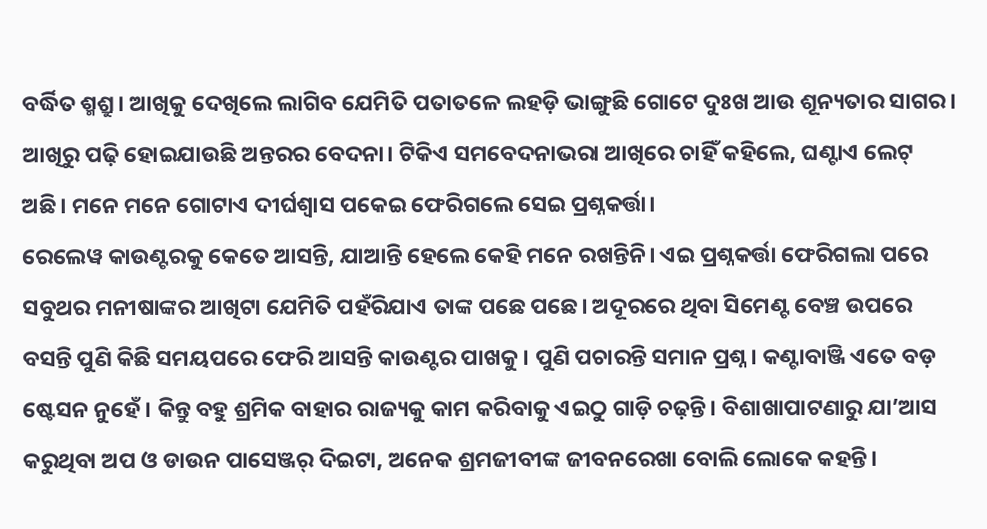ବର୍ଦ୍ଧିତ ଶ୍ମଶ୍ରୁ। ଆଖିକୁ ଦେଖିଲେ ଲାଗିବ ଯେମିତି ପତାତଳେ ଲହଡ଼ି ଭାଙ୍ଗୁଛି ଗୋଟେ ଦୁଃଖ ଆଉ ଶୂନ୍ୟତାର ସାଗର। ଆଖିରୁ ପଢ଼ି ହୋଇଯାଉଛି ଅନ୍ତରର ବେଦନା। ଟିକିଏ ସମବେଦନାଭରା ଆଖିରେ ଚାହିଁ କହିଲେ, ଘଣ୍ଟାଏ ଲେଟ୍ ଅଛି। ମନେ ମନେ ଗୋଟାଏ ଦୀର୍ଘଶ୍ୱାସ ପକେଇ ଫେରିଗଲେ ସେଇ ପ୍ରଶ୍ନକର୍ତ୍ତା।
ରେଲେୱ କାଉଣ୍ଟରକୁ କେତେ ଆସନ୍ତି, ଯାଆନ୍ତି ହେଲେ କେହି ମନେ ରଖନ୍ତିନି। ଏଇ ପ୍ରଶ୍ନକର୍ତ୍ତା ଫେରିଗଲା ପରେ ସବୁଥର ମନୀଷାଙ୍କର ଆଖିଟା ଯେମିତି ପହଁରିଯାଏ ତାଙ୍କ ପଛେ ପଛେ। ଅଦୂରରେ ଥିବା ସିମେଣ୍ଟ ବେଞ୍ଚ ଉପରେ ବସନ୍ତି ପୁଣି କିଛି ସମୟପରେ ଫେରି ଆସନ୍ତି କାଉଣ୍ଟର ପାଖକୁ। ପୁଣି ପଚାରନ୍ତି ସମାନ ପ୍ରଶ୍ନ। କଣ୍ଟାବାଞ୍ଜି ଏତେ ବଡ଼ ଷ୍ଟେସନ ନୁହେଁ। କିନ୍ତୁ ବହୁ ଶ୍ରମିକ ବାହାର ରାଜ୍ୟକୁ କାମ କରିବାକୁ ଏଇଠୁ ଗାଡ଼ି ଚଢ଼ନ୍ତି। ବିଶାଖାପାଟଣାରୁ ଯା’ଆସ କରୁଥିବା ଅପ ଓ ଡାଉନ ପାସେଞ୍ଜର୍ ଦିଇଟା, ଅନେକ ଶ୍ରମଜୀବୀଙ୍କ ଜୀବନରେଖା ବୋଲି ଲୋକେ କହନ୍ତି।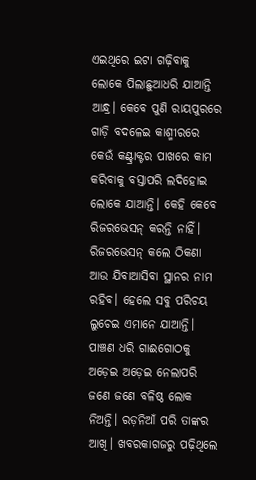ଏଇଥିରେ ଇଟା ଗଢ଼ିବାକୁ ଲୋକେ ପିଲାଛୁଆଧରି ଯାଆନ୍ତି ଆନ୍ଧ୍ର। କେବେ ପୁଣି ରାୟପୁରରେ ଗାଡ଼ି ବଦଳେଇ କାଶ୍ମୀରରେ କେଉଁ କଣ୍ଟ୍ରାକ୍ଟର ପାଖରେ କାମ କରିବାକୁ ବସ୍ତାପରି ଲଦିହୋଇ ଲୋକେ ଯାଆନ୍ତି। କେହି କେବେ ରିଜରଭେସନ୍ କରନ୍ତି ନାହିଁ। ରିଜରଭେସନ୍ କଲେ ଠିକଣା ଆଉ ଯିବାଆସିବା ସ୍ଥାନର ନାମ ରହିବ। ହେଲେ ସବୁ ପରିଚୟ ଲୁଚେଇ ଏମାନେ ଯାଆନ୍ତି। ପାଞ୍ଚଣ ଧରି ଗାଈଗୋଠକୁ ଅଡ଼େଇ ଅଡ଼େଇ ନେଲାପରି ଜଣେ ଜଣେ ବଳିଷ୍ଠ ଲୋକ ନିଅନ୍ତି। ରଡ଼ନିଆଁ ପରି ତାଙ୍କର ଆଖି। ଖବରକାଗଜରୁ ପଢ଼ିଥିଲେ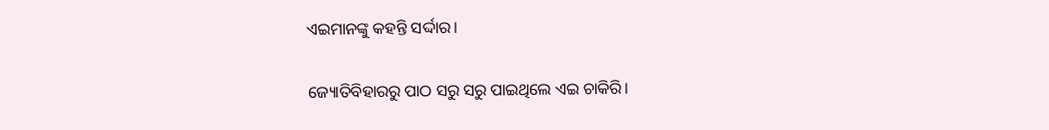ଏଇମାନଙ୍କୁ କହନ୍ତି ସର୍ଦ୍ଦାର।

ଜ୍ୟୋତିବିହାରରୁ ପାଠ ସରୁ ସରୁ ପାଇଥିଲେ ଏଇ ଚାକିରି।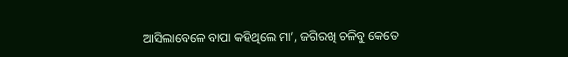ଆସିଲାବେଳେ ବାପା କହିଥିଲେ ମା’, ଜଗିରଖି ଚଳିବୁ କେତେ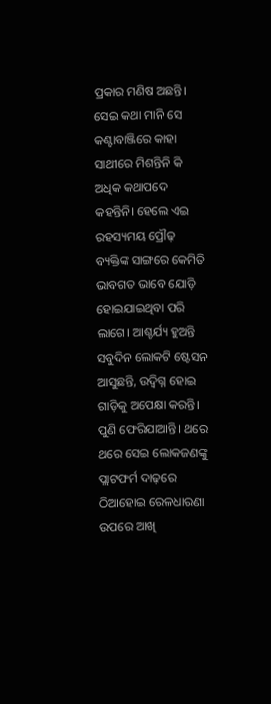ପ୍ରକାର ମଣିଷ ଅଛନ୍ତି। ସେଇ କଥା ମାନି ସେ କଣ୍ଟାବାଞ୍ଜିରେ କାହା ସାଥୀରେ ମିଶନ୍ତିନି କି ଅଧିକ କଥାପଦେ କହନ୍ତିନି। ହେଲେ ଏଇ ରହସ୍ୟମୟ ପ୍ରୌଢ଼ ବ୍ୟକ୍ତିଙ୍କ ସାଙ୍ଗରେ କେମିତି ଭାବଗତ ଭାବେ ଯୋଡ଼ି ହୋଇଯାଇଥିବା ପରି ଲାଗେ। ଆଶ୍ଚର୍ଯ୍ୟ ହୁଅନ୍ତି ସବୁଦିନ ଲୋକଟି ଷ୍ଟେସନ ଆସୁଛନ୍ତି, ଉଦ୍ବିଗ୍ନ ହୋଇ ଗାଡ଼ିକୁ ଅପେକ୍ଷା କରନ୍ତି। ପୁଣି ଫେରିଯାଆନ୍ତି। ଥରେ ଥରେ ସେଇ ଲୋକଜଣଙ୍କୁ ପ୍ଲାଟଫର୍ମ ଦାଢ଼ରେ ଠିଆହୋଇ ରେଳଧାରଣା ଉପରେ ଆଖି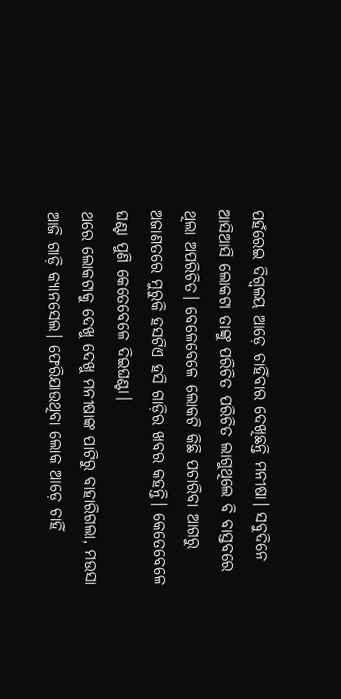ପହଁରେଇ ଦିଗ୍ବଳୟ ଆଡ଼େ ଚାହିଁବାର ଦେଖିଛନ୍ତି ମନୀଷା। ସବୁଦିନେ ଆସିଆସି ଲୋକଟା ତାଙ୍କୁ ପରିଚିତ ପରିଚିତ ଲାଗୁଥିଲେ ବି ବାସ୍ତବରେ ଥିଲା ଅପରିଚିତ। ବେଳେବେଳେ ଲୋକଟି କିଛି ପଚାରିବା ଆଗରୁ ଅଜାଣତରେ ମୁରୁକି ହସଟିଏ ହସି ଗାଡ଼ିର ଖବର କହନ୍ତି। କେତେବେଳେ ଘଣ୍ଟା ପୁଣି କେତେବେଳେ ଦିଇଘଣ୍ଟା।
ଥରେ ଲୋକଟାକୁ ଦେଖୁ ଦେଖୁ ମନୀଷାଙ୍କ ପାଟିରୁ ବାହାରିଗଲା, ମଉସା ଆଜି ଗାଡ଼ି କ୍ୟାନସେଲ। ଫେରିଯାଉଥିବା ଲୋକ ଆଡ଼େ ଚାହିଁ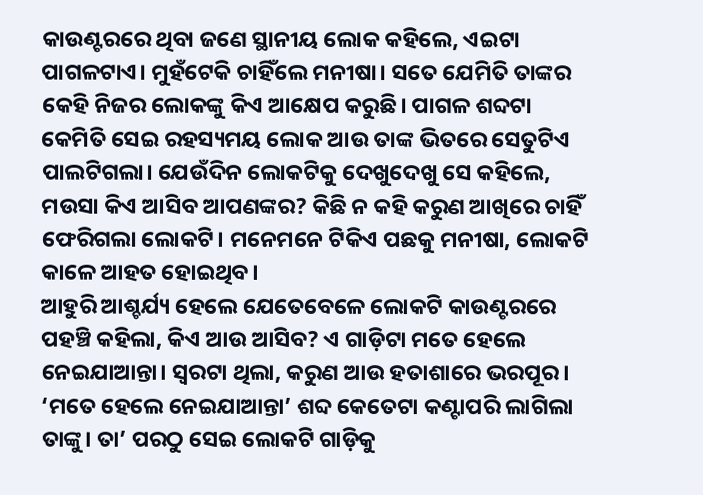କାଉଣ୍ଟରରେ ଥିବା ଜଣେ ସ୍ଥାନୀୟ ଲୋକ କହିଲେ, ଏଇଟା ପାଗଳଟାଏ। ମୁହଁଟେକି ଚାହିଁଲେ ମନୀଷା। ସତେ ଯେମିତି ତାଙ୍କର କେହି ନିଜର ଲୋକଙ୍କୁ କିଏ ଆକ୍ଷେପ କରୁଛି। ପାଗଳ ଶବ୍ଦଟା କେମିତି ସେଇ ରହସ୍ୟମୟ ଲୋକ ଆଉ ତାଙ୍କ ଭିତରେ ସେତୁଟିଏ ପାଲଟିଗଲା। ଯେଉଁଦିନ ଲୋକଟିକୁ ଦେଖୁଦେଖୁ ସେ କହିଲେ, ମଉସା କିଏ ଆସିବ ଆପଣଙ୍କର? କିଛି ନ କହି କରୁଣ ଆଖିରେ ଚାହିଁ ଫେରିଗଲା ଲୋକଟି। ମନେମନେ ଟିକିଏ ପଛକୁ ମନୀଷା, ଲୋକଟି କାଳେ ଆହତ ହୋଇଥିବ।
ଆହୁରି ଆଶ୍ଚର୍ଯ୍ୟ ହେଲେ ଯେତେବେଳେ ଲୋକଟି କାଉଣ୍ଟରରେ ପହଞ୍ଚି କହିଲା, କିଏ ଆଉ ଆସିବ? ଏ ଗାଡ଼ିଟା ମତେ ହେଲେ ନେଇଯାଆନ୍ତା। ସ୍ୱରଟା ଥିଲା, କରୁଣ ଆଉ ହତାଶାରେ ଭରପୂର। ‘ମତେ ହେଲେ ନେଇଯାଆନ୍ତା’ ଶବ୍ଦ କେତେଟା କଣ୍ଟାପରି ଲାଗିଲା ତାଙ୍କୁ। ତା’ ପରଠୁ ସେଇ ଲୋକଟି ଗାଡ଼ିକୁ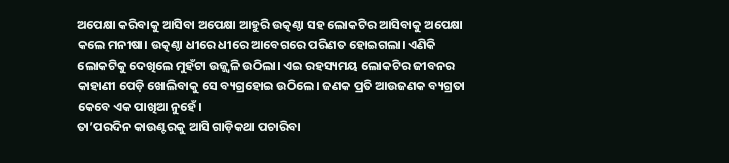ଅପେକ୍ଷା କରିବାକୁ ଆସିବା ଅପେକ୍ଷା ଆହୁରି ଉତ୍କଣ୍ଠା ସହ ଲୋକଟିର ଆସିବାକୁ ଅପେକ୍ଷା କଲେ ମନୀଷା। ଉତ୍କଣ୍ଠା ଧୀରେ ଧୀରେ ଆବେଗରେ ପରିଣତ ହୋଇଗଲା। ଏଣିକି ଲୋକଟିକୁ ଦେଖିଲେ ମୁହଁଟା ଉଜ୍ଜ୍ୱଳି ଉଠିଲା। ଏଇ ରହସ୍ୟମୟ ଲୋକଟିର ଜୀବନର କାହାଣୀ ପେଡ଼ି ଖୋଲିବାକୁ ସେ ବ୍ୟଗ୍ରହୋଇ ଉଠିଲେ। ଜଣକ ପ୍ରତି ଆଉଜଣକ ବ୍ୟଗ୍ରତା କେବେ ଏକ ପାଖିଆ ନୁହେଁ।
ତା’ପରଦିନ କାଉଣ୍ଟରକୁ ଆସି ଗାଡ଼ିକଥା ପଚାରିବା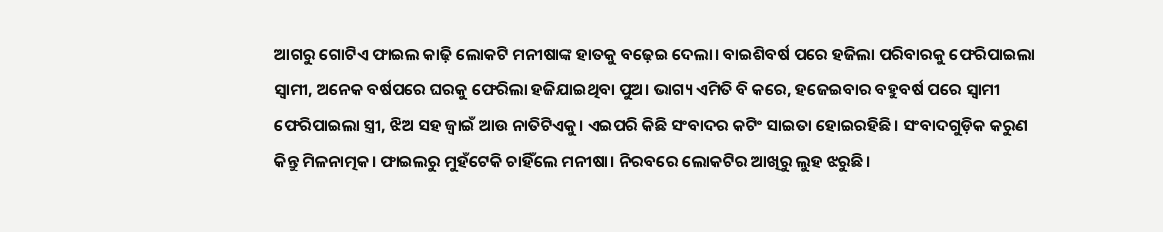ଆଗରୁ ଗୋଟିଏ ଫାଇଲ କାଢ଼ି ଲୋକଟି ମନୀଷାଙ୍କ ହାତକୁ ବଢ଼େଇ ଦେଲା। ବାଇଶିବର୍ଷ ପରେ ହଜିଲା ପରିବାରକୁ ଫେରିପାଇଲା ସ୍ୱାମୀ, ଅନେକ ବର୍ଷପରେ ଘରକୁ ଫେରିଲା ହଜିଯାଇଥିବା ପୁଅ। ଭାଗ୍ୟ ଏମିତି ବି କରେ, ହଜେଇବାର ବହୁବର୍ଷ ପରେ ସ୍ୱାମୀ ଫେରିପାଇଲା ସ୍ତ୍ରୀ, ଝିଅ ସହ ଜ୍ୱାଇଁ ଆଉ ନାତିଟିଏକୁ। ଏଇପରି କିଛି ସଂବାଦର କଟିଂ ସାଇତା ହୋଇରହିଛି। ସଂବାଦଗୁଡ଼ିକ କରୁଣ କିନ୍ତୁ ମିଳନାତ୍ମକ। ଫାଇଲରୁ ମୁହଁଟେକି ଚାହିଁଲେ ମନୀଷା। ନିରବରେ ଲୋକଟିର ଆଖିରୁ ଲୁହ ଝରୁଛି।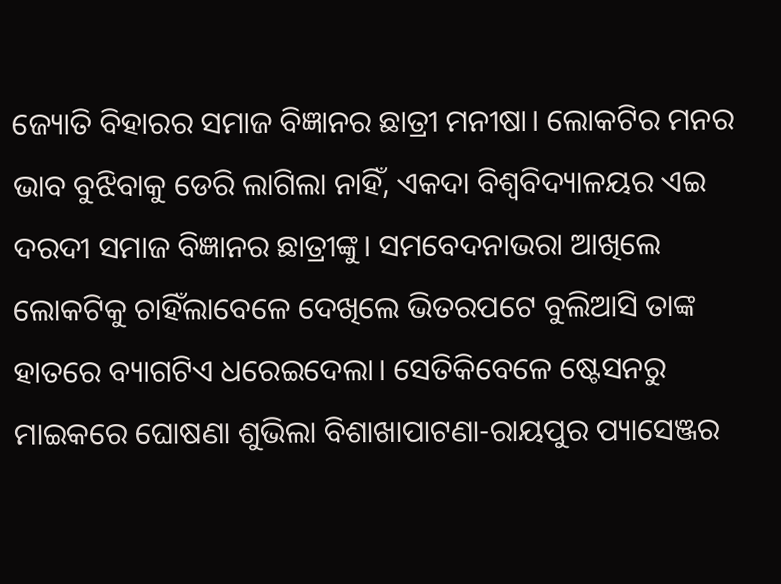ଜ୍ୟୋତି ବିହାରର ସମାଜ ବିଜ୍ଞାନର ଛାତ୍ରୀ ମନୀଷା। ଲୋକଟିର ମନର ଭାବ ବୁଝିବାକୁ ଡେରି ଲାଗିଲା ନାହିଁ, ଏକଦା ବିଶ୍ୱବିଦ୍ୟାଳୟର ଏଇ ଦରଦୀ ସମାଜ ବିଜ୍ଞାନର ଛାତ୍ରୀଙ୍କୁ। ସମବେଦନାଭରା ଆଖିଲେ ଲୋକଟିକୁ ଚାହିଁଲାବେଳେ ଦେଖିଲେ ଭିତରପଟେ ବୁଲିଆସି ତାଙ୍କ ହାତରେ ବ୍ୟାଗଟିଏ ଧରେଇଦେଲା। ସେତିକିବେଳେ ଷ୍ଟେସନରୁ ମାଇକରେ ଘୋଷଣା ଶୁଭିଲା ବିଶାଖାପାଟଣା-ରାୟପୁର ପ୍ୟାସେଞ୍ଜର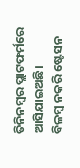ତିନିନମ୍ବର ପ୍ଲାଟଫର୍ମରେ ଆସିଯାଇଅଛି।
ବିଳମ୍ବ ନକରି ଷ୍ଟେସନ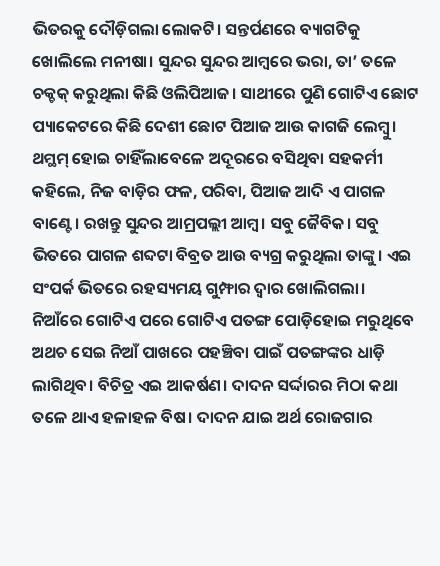ଭିତରକୁ ଦୌଡ଼ିଗଲା ଲୋକଟି। ସନ୍ତର୍ପଣରେ ବ୍ୟାଗଟିକୁ ଖୋଲିଲେ ମନୀଷା। ସୁନ୍ଦର ସୁନ୍ଦର ଆମ୍ବରେ ଭରା, ତା’ ତଳେ ଚକ୍ଚକ୍ କରୁଥିଲା କିଛି ଓଲିପିଆଜ। ସାଥୀରେ ପୁଣି ଗୋଟିଏ ଛୋଟ ପ୍ୟାକେଟରେ କିଛି ଦେଶୀ ଛୋଟ ପିଆଜ ଆଉ କାଗଜି ଲେମ୍ବୁ। ଥମ୍ଥମ୍ ହୋଇ ଚାହିଁଲାବେଳେ ଅଦୂରରେ ବସିଥିବା ସହକର୍ମୀ କହିଲେ, ନିଜ ବାଡ଼ିର ଫଳ, ପରିବା, ପିଆଜ ଆଦି ଏ ପାଗଳ ବାଣ୍ଟେ। ରଖନ୍ତୁ ସୁନ୍ଦର ଆମ୍ରପଲ୍ଲୀ ଆମ୍ବ। ସବୁ ଜୈବିକ। ସବୁ ଭିତରେ ପାଗଳ ଶବ୍ଦଟା ବିବ୍ରତ ଆଉ ବ୍ୟଗ୍ର କରୁଥିଲା ତାଙ୍କୁ। ଏଇ ସଂପର୍କ ଭିତରେ ରହସ୍ୟମୟ ଗୁମ୍ଫାର ଦ୍ୱାର ଖୋଲିଗଲା।
ନିଆଁରେ ଗୋଟିଏ ପରେ ଗୋଟିଏ ପତଙ୍ଗ ପୋଡ଼ିହୋଇ ମରୁଥିବେ ଅଥଚ ସେଇ ନିଆଁ ପାଖରେ ପହଞ୍ଚିବା ପାଇଁ ପତଙ୍ଗଙ୍କର ଧାଡ଼ି ଲାଗିଥିବ। ବିଚିତ୍ର ଏଇ ଆକର୍ଷଣ। ଦାଦନ ସର୍ଦ୍ଦାରର ମିଠା କଥା ତଳେ ଥାଏ ହଳାହଳ ବିଷ। ଦାଦନ ଯାଇ ଅର୍ଥ ରୋଜଗାର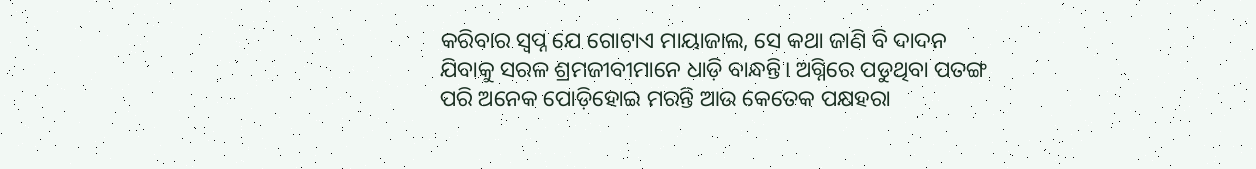କରିବାର ସ୍ୱପ୍ନ ଯେ ଗୋଟାଏ ମାୟାଜାଲ, ସେ କଥା ଜାଣି ବି ଦାଦନ ଯିବାକୁ ସରଳ ଶ୍ରମଜୀବୀମାନେ ଧାଡ଼ି ବାନ୍ଧନ୍ତି। ଅଗ୍ନିରେ ପଡୁଥିବା ପତଙ୍ଗ ପରି ଅନେକ ପୋଡ଼ିହୋଇ ମରନ୍ତି ଆଉ କେତେକ ପକ୍ଷହରା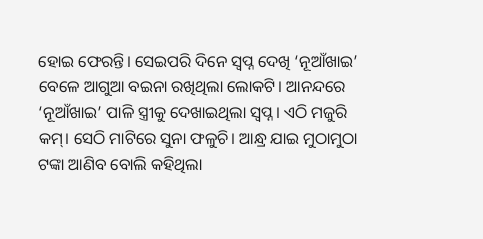ହୋଇ ଫେରନ୍ତି। ସେଇପରି ଦିନେ ସ୍ୱପ୍ନ ଦେଖି ‘ନୂଆଁଖାଇ’ ବେଳେ ଆଗୁଆ ବଇନା ରଖିଥିଲା ଲୋକଟି। ଆନନ୍ଦରେ ‘ନୂଆଁଖାଇ’ ପାଳି ସ୍ତ୍ରୀକୁ ଦେଖାଇଥିଲା ସ୍ୱପ୍ନ। ଏଠି ମଜୁରି କମ୍। ସେଠି ମାଟିରେ ସୁନା ଫଳୁଚି। ଆନ୍ଧ୍ର ଯାଇ ମୁଠାମୁଠା ଟଙ୍କା ଆଣିବ ବୋଲି କହିଥିଲା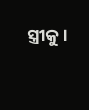ସ୍ତ୍ରୀକୁ।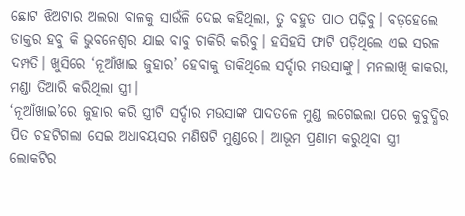ଛୋଟ ଝିଅଟାର ଅଲରା ବାଳକୁ ସାଉଁଳି ଦେଇ କହିଥିଲା, ତୁ ବହୁତ ପାଠ ପଢ଼ିବୁ। ବଡ଼ହେଲେ ଡାକ୍ତର ହବୁ କି ଭୁବନେଶ୍ୱର ଯାଇ ବାବୁ ଚାକିରି କରିବୁ। ହସିହସି ଫାଟି ପଡ଼ିଥିଲେ ଏଇ ସରଳ ଦମ୍ପତି। ଖୁସିରେ ‘ନୂଆଁଖାଇ ଜୁହାର’ ହେବାକୁ ଡାକିଥିଲେ ସର୍ଦ୍ଦାର ମଉସାଙ୍କୁ। ମନଲାଖି କାକରା, ମଣ୍ଡା ତିଆରି କରିଥିଲା ସ୍ତ୍ରୀ।
‘ନୂଆଁଖାଇ’ରେ ଜୁହାର କରି ସ୍ତ୍ରୀଟି ସର୍ଦ୍ଦାର ମଉସାଙ୍କ ପାଦତଳେ ମୁଣ୍ଡ ଲଗେଇଲା ପରେ କୁବୁଦ୍ଧିର ପିତ ଚହଟିଗଲା ସେଇ ଅଧାବୟସର ମଣିଷଟି ମୁଣ୍ଡରେ। ଆଭୂମ ପ୍ରଣାମ କରୁଥିବା ସ୍ତ୍ରୀ ଲୋକଟିର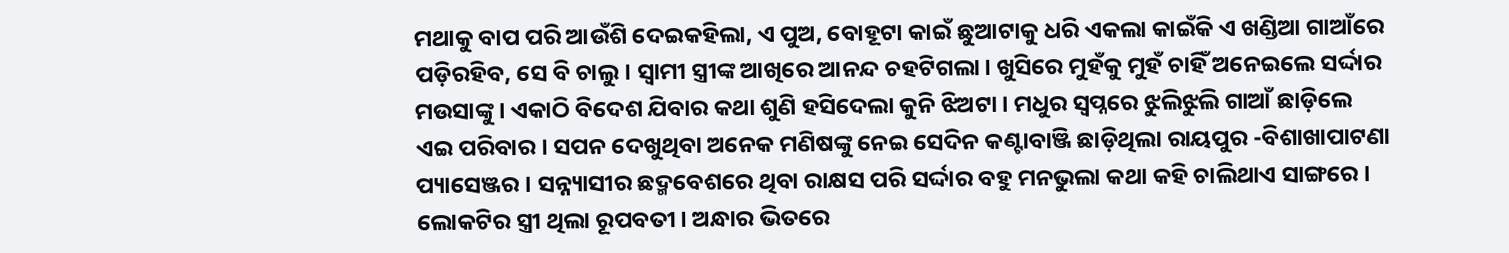ମଥାକୁ ବାପ ପରି ଆଉଁଶି ଦେଇକହିଲା, ଏ ପୁଅ, ବୋହୂଟା କାଇଁ ଛୁଆଟାକୁ ଧରି ଏକଲା କାଇଁକି ଏ ଖଣ୍ଡିଆ ଗାଆଁରେ ପଡ଼ିରହିବ, ସେ ବି ଚାଲୁ। ସ୍ୱାମୀ ସ୍ତ୍ରୀଙ୍କ ଆଖିରେ ଆନନ୍ଦ ଚହଟିଗଲା। ଖୁସିରେ ମୁହଁକୁ ମୁହଁ ଚାହିଁ ଅନେଇଲେ ସର୍ଦ୍ଦାର ମଉସାଙ୍କୁ। ଏକାଠି ବିଦେଶ ଯିବାର କଥା ଶୁଣି ହସିଦେଲା କୁନି ଝିଅଟା। ମଧୁର ସ୍ୱପ୍ନରେ ଝୁଲିଝୁଲି ଗାଆଁ ଛାଡ଼ିଲେ ଏଇ ପରିବାର। ସପନ ଦେଖୁଥିବା ଅନେକ ମଣିଷଙ୍କୁ ନେଇ ସେଦିନ କଣ୍ଟାବାଞ୍ଜି ଛାଡ଼ିଥିଲା ରାୟପୁର -ବିଶାଖାପାଟଣା ପ୍ୟାସେଞ୍ଜର। ସନ୍ନ୍ୟାସୀର ଛଦ୍ମବେଶରେ ଥିବା ରାକ୍ଷସ ପରି ସର୍ଦ୍ଦାର ବହୁ ମନଭୁଲା କଥା କହି ଚାଲିଥାଏ ସାଙ୍ଗରେ।
ଲୋକଟିର ସ୍ତ୍ରୀ ଥିଲା ରୂପବତୀ। ଅନ୍ଧାର ଭିତରେ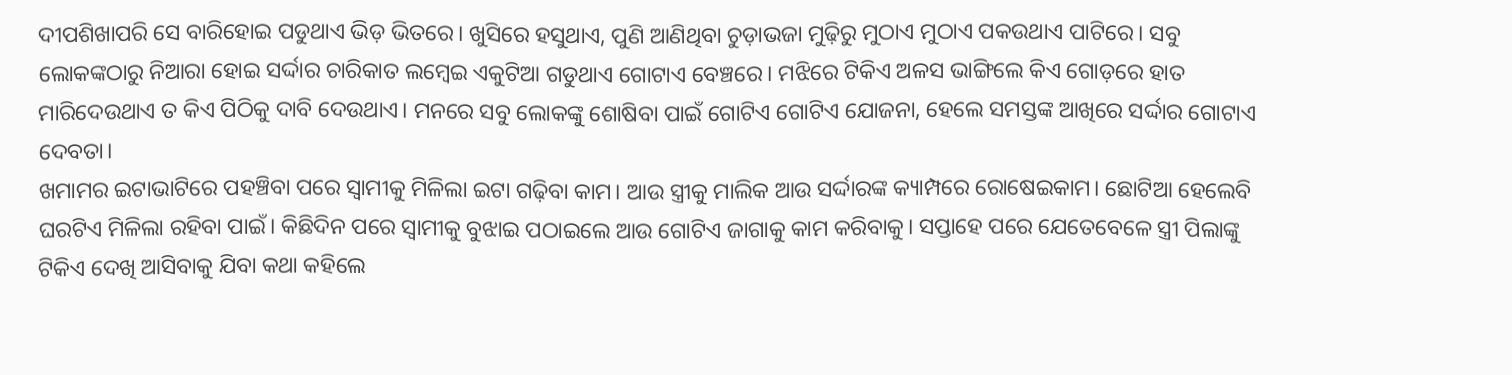ଦୀପଶିଖାପରି ସେ ବାରିହୋଇ ପଡୁଥାଏ ଭିଡ଼ ଭିତରେ। ଖୁସିରେ ହସୁଥାଏ, ପୁଣି ଆଣିଥିବା ଚୁଡ଼ାଭଜା ମୁଢ଼ିରୁ ମୁଠାଏ ମୁଠାଏ ପକଉଥାଏ ପାଟିରେ। ସବୁ ଲୋକଙ୍କଠାରୁ ନିଆରା ହୋଇ ସର୍ଦ୍ଦାର ଚାରିକାତ ଲମ୍ବେଇ ଏକୁଟିଆ ଗଡୁଥାଏ ଗୋଟାଏ ବେଞ୍ଚରେ। ମଝିରେ ଟିକିଏ ଅଳସ ଭାଙ୍ଗିଲେ କିଏ ଗୋଡ଼ରେ ହାତ ମାରିଦେଉଥାଏ ତ କିଏ ପିଠିକୁ ଦାବି ଦେଉଥାଏ। ମନରେ ସବୁ ଲୋକଙ୍କୁ ଶୋଷିବା ପାଇଁ ଗୋଟିଏ ଗୋଟିଏ ଯୋଜନା, ହେଲେ ସମସ୍ତଙ୍କ ଆଖିରେ ସର୍ଦ୍ଦାର ଗୋଟାଏ ଦେବତା।
ଖମାମର ଇଟାଭାଟିରେ ପହଞ୍ଚିବା ପରେ ସ୍ୱାମୀକୁ ମିଳିଲା ଇଟା ଗଢ଼ିବା କାମ। ଆଉ ସ୍ତ୍ରୀକୁ ମାଲିକ ଆଉ ସର୍ଦ୍ଦାରଙ୍କ କ୍ୟାମ୍ପରେ ରୋଷେଇକାମ। ଛୋଟିଆ ହେଲେବି ଘରଟିଏ ମିଳିଲା ରହିବା ପାଇଁ। କିଛିଦିନ ପରେ ସ୍ୱାମୀକୁ ବୁଝାଇ ପଠାଇଲେ ଆଉ ଗୋଟିଏ ଜାଗାକୁ କାମ କରିବାକୁ। ସପ୍ତାହେ ପରେ ଯେତେବେଳେ ସ୍ତ୍ରୀ ପିଲାଙ୍କୁ ଟିକିଏ ଦେଖି ଆସିବାକୁ ଯିବା କଥା କହିଲେ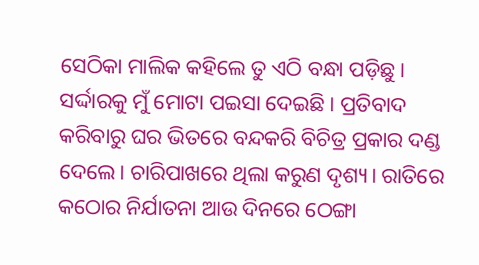ସେଠିକା ମାଲିକ କହିଲେ ତୁ ଏଠି ବନ୍ଧା ପଡ଼ିଛୁ। ସର୍ଦ୍ଦାରକୁ ମୁଁ ମୋଟା ପଇସା ଦେଇଛି। ପ୍ରତିବାଦ କରିବାରୁ ଘର ଭିତରେ ବନ୍ଦକରି ବିଚିତ୍ର ପ୍ରକାର ଦଣ୍ଡ ଦେଲେ। ଚାରିପାଖରେ ଥିଲା କରୁଣ ଦୃଶ୍ୟ। ରାତିରେ କଠୋର ନିର୍ଯାତନା ଆଉ ଦିନରେ ଠେଙ୍ଗା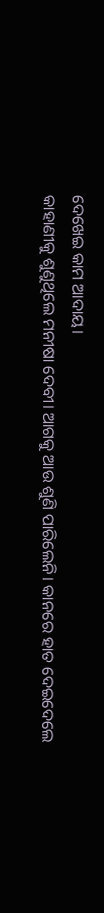ଦେଖେଇ କାମ ଆଦାୟ।
କାହାଣୀକୁ ଶୁଣୁଥିଲେ ମନୀଷା ଦେବୀ। ଆଗକୁ ଆଉ ଶୁଣି ପାରିଲେନି। କାନରେ ହାତ ଦେଇଦେଲେ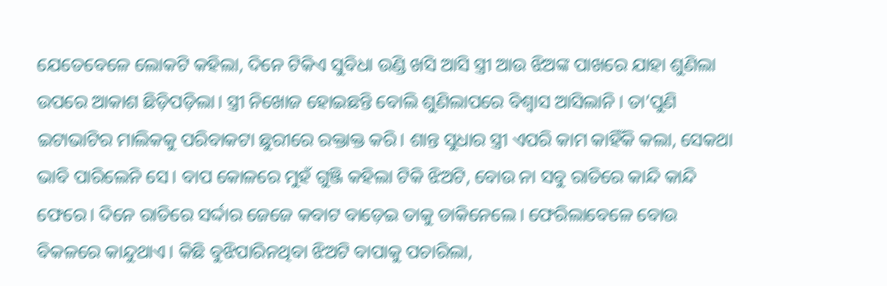ଯେତେବେଳେ ଲୋକଟି କହିଲା, ଦିନେ ଟିକିଏ ସୁବିଧା ଉଣ୍ଡି ଖସି ଆସି ସ୍ତ୍ରୀ ଆଉ ଝିଅଙ୍କ ପାଖରେ ଯାହା ଶୁଣିଲା ଉପରେ ଆକାଶ ଛିଡ଼ିପଡ଼ିଲା। ସ୍ତ୍ରୀ ନିଖୋଜ ହୋଇଛନ୍ତି ବୋଲି ଶୁଣିଲାପରେ ବିଶ୍ୱାସ ଆସିଲାନି। ତା’ପୁଣି ଇଟାଭାଟିର ମାଲିକକୁ ପରିବାକଟା ଛୁରୀରେ ରକ୍ତାକ୍ତ କରି। ଶାନ୍ତ ସୁଧାର ସ୍ତ୍ରୀ ଏପରି କାମ କାହିଁକି କଲା, ସେକଥା ଭାବି ପାରିଲେନି ସେ। ବାପ କୋଳରେ ମୁହଁ ଗୁଞ୍ଜି କହିଲା ଟିକି ଝିଅଟି, ବୋଉ ନା ସବୁ ରାତିରେ କାନ୍ଦି କାନ୍ଦି ଫେରେ। ଦିନେ ରାତିରେ ସର୍ଦ୍ଦାର ଜେଜେ କବାଟ ବାଡ଼େଇ ତାକୁ ଡାକିନେଲେ। ଫେରିଲାବେଳେ ବୋଉ ବିକଳରେ କାନ୍ଦୁଥାଏ। କିଛି ବୁଝିପାରିନଥିବା ଝିଅଟି ବାପାକୁ ପଚାରିଲା,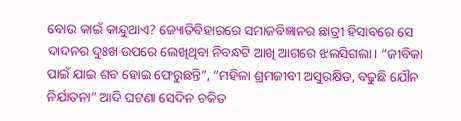ବୋଉ କାଇଁ କାନ୍ଦୁଥାଏ? ଜ୍ୟୋତିବିହାରରେ ସମାଜବିଜ୍ଞାନର ଛାତ୍ରୀ ହିସାବରେ ସେ ଦାଦନର ଦୁଃଖ ଉପରେ ଲେଖିଥିବା ନିବନ୍ଧଟି ଆଖି ଆଗରେ ଝଲସିଗଲା। “ଜୀବିକା ପାଇଁ ଯାଇ ଶବ ହୋଇ ଫେରୁଛନ୍ତି”, “ମହିଳା ଶ୍ରମଜୀବୀ ଅସୁରକ୍ଷିତ, ବଢୁଛି ଯୌନ ନିର୍ଯାତନା” ଆଦି ଘଟଣା ସେଦିନ ଚକିତ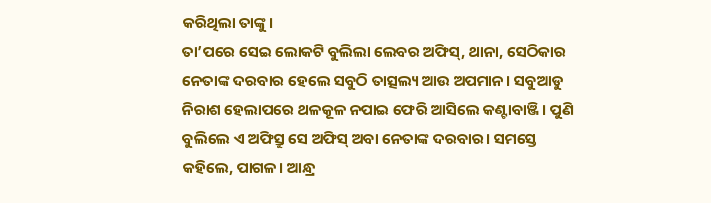କରିଥିଲା ତାଙ୍କୁ।
ତା’ପରେ ସେଇ ଲୋକଟି ବୁଲିଲା ଲେବର ଅଫିସ୍, ଥାନା, ସେଠିକାର ନେତାଙ୍କ ଦରବାର ହେଲେ ସବୁଠି ତାତ୍ସଲ୍ୟ ଆଉ ଅପମାନ। ସବୁଆଡୁ ନିରାଶ ହେଲାପରେ ଥଳକୂଳ ନପାଇ ଫେରି ଆସିଲେ କଣ୍ଟାବାଞ୍ଜି। ପୁଣି ବୁଲିଲେ ଏ ଅଫିସ୍ରୁ ସେ ଅଫିସ୍ ଅବା ନେତାଙ୍କ ଦରବାର। ସମସ୍ତେ କହିଲେ, ପାଗଳ। ଆନ୍ଧ୍ର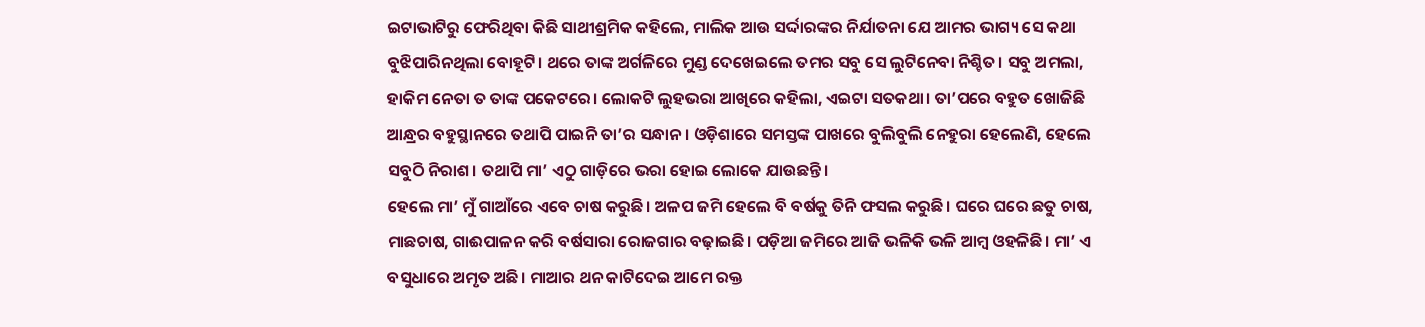ଇଟାଭାଟିରୁ ଫେରିଥିବା କିଛି ସାଥୀଶ୍ରମିକ କହିଲେ, ମାଲିକ ଆଉ ସର୍ଦ୍ଦାରଙ୍କର ନିର୍ଯାତନା ଯେ ଆମର ଭାଗ୍ୟ ସେ କଥା ବୁଝିପାରିନଥିଲା ବୋହୂଟି। ଥରେ ତାଙ୍କ ଅର୍ଗଳିରେ ମୁଣ୍ଡ ଦେଖେଇଲେ ତମର ସବୁ ସେ ଲୁଟିନେବା ନିଶ୍ଚିତ। ସବୁ ଅମଲା, ହାକିମ ନେତା ତ ତାଙ୍କ ପକେଟରେ। ଲୋକଟି ଲୁହଭରା ଆଖିରେ କହିଲା, ଏଇଟା ସତକଥା। ତା’ପରେ ବହୁତ ଖୋଜିଛି ଆନ୍ଧ୍ରର ବହୁସ୍ଥାନରେ ତଥାପି ପାଇନି ତା’ର ସନ୍ଧାନ। ଓଡ଼ିଶାରେ ସମସ୍ତଙ୍କ ପାଖରେ ବୁଲିବୁଲି ନେହୁରା ହେଲେଣି, ହେଲେ ସବୁଠି ନିରାଶ। ତଥାପି ମା’ ଏଠୁ ଗାଡ଼ିରେ ଭରା ହୋଇ ଲୋକେ ଯାଉଛନ୍ତି।
ହେଲେ ମା’ ମୁଁ ଗାଆଁରେ ଏବେ ଚାଷ କରୁଛି। ଅଳପ ଜମି ହେଲେ ବି ବର୍ଷକୁ ତିନି ଫସଲ କରୁଛି। ଘରେ ଘରେ ଛତୁ ଚାଷ, ମାଛଚାଷ, ଗାଈପାଳନ କରି ବର୍ଷସାରା ରୋଜଗାର ବଢ଼ାଇଛି। ପଡ଼ିଆ ଜମିରେ ଆଜି ଭଳିକି ଭଳି ଆମ୍ବ ଓହଳିଛି। ମା’ ଏ ବସୁଧାରେ ଅମୃତ ଅଛି। ମାଆର ଥନ କାଟିଦେଇ ଆମେ ରକ୍ତ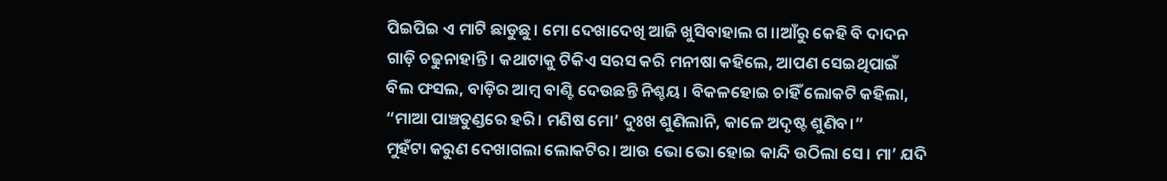ପିଇପିଇ ଏ ମାଟି ଛାଡୁଛୁ। ମୋ ଦେଖାଦେଖି ଆଜି ଖୁସିବାହାଲ ଗ।।ଆଁରୁ କେହି ବି ଦାଦନ ଗାଡ଼ି ଚଢୁନାହାନ୍ତି। କଥାଟାକୁ ଟିକିଏ ସରସ କରି ମନୀଷା କହିଲେ, ଆପଣ ସେଇଥିପାଇଁ ବିଲ ଫସଲ, ବାଡ଼ିର ଆମ୍ବ ବାଣ୍ଟି ଦେଉଛନ୍ତି ନିଶ୍ଚୟ। ବିକଳହୋଇ ଚାହିଁ ଲୋକଟି କହିଲା, “ମାଆ ପାଞ୍ଚତୁଣ୍ଡରେ ହରି। ମଣିଷ ମୋ’ ଦୁଃଖ ଶୁଣିଲାନି, କାଳେ ଅଦୃଷ୍ଟ ଶୁଣିବ।”
ମୁହଁଟା କରୁଣ ଦେଖାଗଲା ଲୋକଟିର। ଆଉ ଭୋ ଭୋ ହୋଇ କାନ୍ଦି ଉଠିଲା ସେ। ମା’ ଯଦି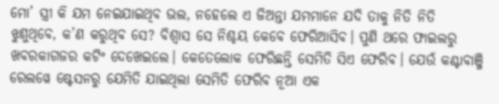ମୋ’ ସ୍ତ୍ରୀ କି ଯମ ନେଇଯାଇଥିବ ଭଲ, ନହେଲେ ଏ ଜିଅନ୍ତା ଯମମାନେ ଯଦି ତାକୁ ନିତି ନିତି ଝୁଣୁଥିବେ, କ’ଣ କରୁଥିବ ସେ? ବିଶ୍ୱାସ ସେ ନିଶ୍ଚୟ କେବେ ଫେରିଆସିବ। ପୁଣି ଥରେ ଫାଇଲରୁ ଖବରକାଗଜର କଟିଂ ଦେଖେଇଲେ। କେତେଲୋକ ଫେରିଛନ୍ତି ସେମିତି ସିଏ ଫେରିବ। ଯେଉଁ କଣ୍ଟାବାଞ୍ଜି ରେଲୱେ ଷ୍ଟେସନରୁ ଯେମିତି ଯାଇଥିଲା ସେମିତି ଫେରିବ ନୂଆ ଏକ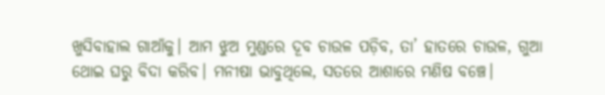ଖୁସିବାହାଲ ଗାଆଁକୁ। ଆମ ଝୁଅ ମୁଣ୍ଡରେ ଦୂବ ଚାଉଳ ପଡ଼ିବ, ତା’ ହାତରେ ଚାଉଳ, ଗୁଆ ଥୋଇ ଘରୁ ବିଦା କରିବ। ମନୀଷା ଭାବୁଥିଲେ, ସତରେ ଆଶାରେ ମଣିଷ ବଞ୍ଚେ।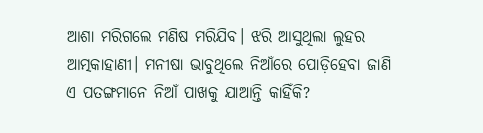ଆଶା ମରିଗଲେ ମଣିଷ ମରିଯିବ। ଝରି ଆସୁଥିଲା ଲୁହର ଆତ୍ମକାହାଣୀ। ମନୀଷା ଭାବୁଥିଲେ ନିଆଁରେ ପୋଡ଼ିହେବା ଜାଣି ଏ ପତଙ୍ଗମାନେ ନିଆଁ ପାଖକୁ ଯାଆନ୍ତି କାହିଁକି?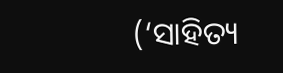(‘ସାହିତ୍ୟ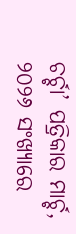ଚର୍ଚ୍ଚା’ ପତ୍ରିକାର ମାର୍ଚ୍ଚ, ୨୦୨୬ ସଂଖ୍ୟାରେ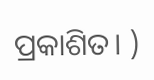ପ୍ରକାଶିତ। )